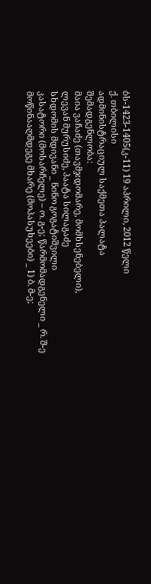ბს-1423-1405(კ-11) 19 აპრილი, 2012 წელი
ქ. თბილისი
ადმინისტრაციულ საქმეთა პალატა
შემადგენლობა:
მაია ვაჩაძე (თავმჯდომარე, მომხსენებელი),
ლევან მურუსიძე, პაატა სილაგაძე
სხდომის მდივანი _ ნინო გოგატიშვილი
კასატორი (მოსარჩელე) – ო. გ-ე; წარმომადგენელი _ რ. შ-ე
მოწინააღმდეგე მხარე (მოპასუხეები) _ 1) ბ. მ-ე;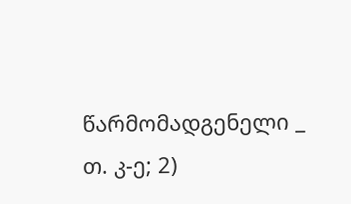წარმომადგენელი _ თ. კ-ე; 2)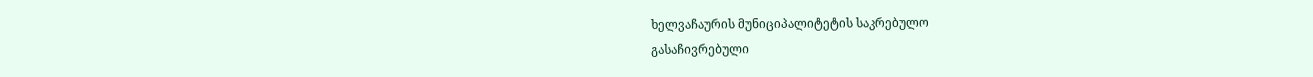ხელვაჩაურის მუნიციპალიტეტის საკრებულო
გასაჩივრებული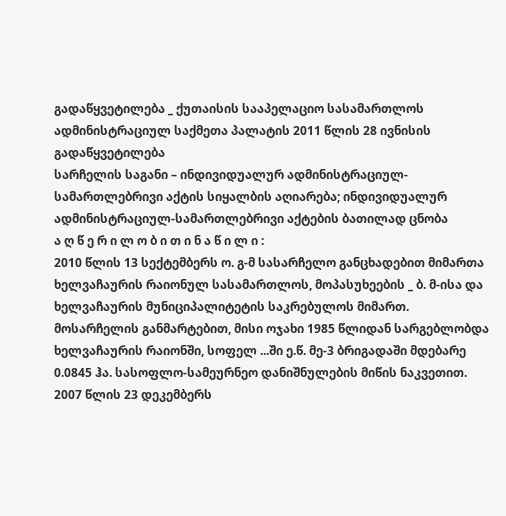გადაწყვეტილება _ ქუთაისის სააპელაციო სასამართლოს ადმინისტრაციულ საქმეთა პალატის 2011 წლის 28 ივნისის გადაწყვეტილება
სარჩელის საგანი – ინდივიდუალურ ადმინისტრაციულ-სამართლებრივი აქტის სიყალბის აღიარება; ინდივიდუალურ ადმინისტრაციულ-სამართლებრივი აქტების ბათილად ცნობა
ა ღ წ ე რ ი ლ ო ბ ი თ ი ნ ა წ ი ლ ი :
2010 წლის 13 სექტემბერს ო. გ-მ სასარჩელო განცხადებით მიმართა ხელვაჩაურის რაიონულ სასამართლოს, მოპასუხეების _ ბ. მ-ისა და ხელვაჩაურის მუნიციპალიტეტის საკრებულოს მიმართ.
მოსარჩელის განმარტებით, მისი ოჯახი 1985 წლიდან სარგებლობდა ხელვაჩაურის რაიონში, სოფელ ...ში ე.წ. მე-3 ბრიგადაში მდებარე
0.0845 ჰა. სასოფლო-სამეურნეო დანიშნულების მიწის ნაკვეთით. 2007 წლის 23 დეკემბერს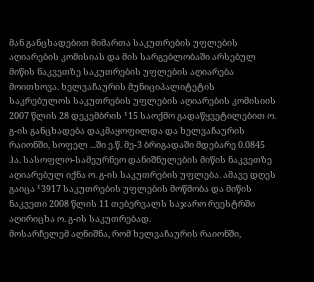მან განცხადებით მიმართა საკუთრების უფლების აღიარების კომისიას და მის სარგებლობაში არსებულ მიწის ნაკვეთზე საკუთრების უფლების აღიარება მოითხოვა. ხელვაჩაურის მუნიციპალიტეტის საკრებულოს საკუთრების უფლების აღიარების კომისიის 2007 წლის 28 დეკემბრის ¹15 საოქმო გადაწყვეტილებით ო. გ-ის განცხადება დაკმაყოფილდა და ხელვაჩაურის რაიონში, სოფელ ...ში ე.წ. მე-3 ბრიგადაში მდებარე 0.0845 ჰა. სასოფლო-სამეურნეო დანიშნულების მიწის ნაკვეთზე აღიარებულ იქნა ო. გ-ის საკუთრების უფლება. ამავე დღეს გაიცა ¹3917 საკუთრების უფლების მოწმობა და მიწის ნაკვეთი 2008 წლის 11 თებერვალს საჯარო რეესტრში აღირიცხა ო. გ-ის საკუთრებად.
მოსარჩელემ აღნიშნა, რომ ხელვაჩაურის რაიონში,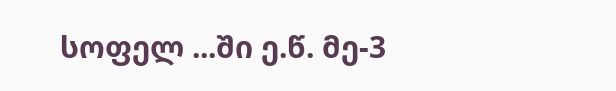სოფელ ...ში ე.წ. მე-3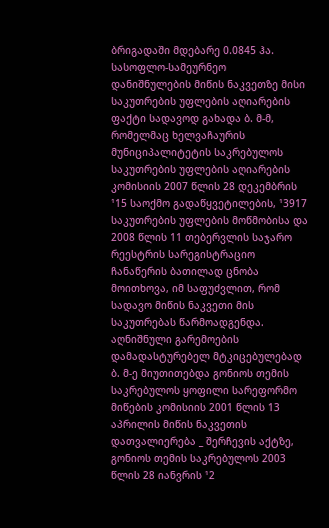ბრიგადაში მდებარე 0.0845 ჰა. სასოფლო-სამეურნეო დანიშნულების მიწის ნაკვეთზე მისი საკუთრების უფლების აღიარების ფაქტი სადავოდ გახადა ბ. მ-მ, რომელმაც ხელვაჩაურის მუნიციპალიტეტის საკრებულოს საკუთრების უფლების აღიარების კომისიის 2007 წლის 28 დეკემბრის ¹15 საოქმო გადაწყვეტილების, ¹3917 საკუთრების უფლების მოწმობისა და 2008 წლის 11 თებერვლის საჯარო რეესტრის სარეგისტრაციო ჩანაწერის ბათილად ცნობა მოითხოვა, იმ საფუძვლით, რომ სადავო მიწის ნაკვეთი მის საკუთრებას წარმოადგენდა. აღნიშნული გარემოების დამადასტურებელ მტკიცებულებად ბ. მ-ე მიუთითებდა გონიოს თემის საკრებულოს ყოფილი სარეფორმო მიწების კომისიის 2001 წლის 13 აპრილის მიწის ნაკვეთის დათვალიერება _ შერჩევის აქტზე, გონიოს თემის საკრებულოს 2003 წლის 28 იანვრის ¹2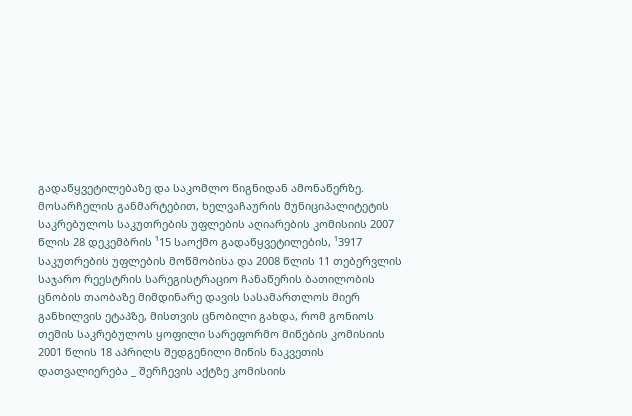გადაწყვეტილებაზე და საკომლო წიგნიდან ამონაწერზე.
მოსარჩელის განმარტებით, ხელვაჩაურის მუნიციპალიტეტის საკრებულოს საკუთრების უფლების აღიარების კომისიის 2007 წლის 28 დეკემბრის ¹15 საოქმო გადაწყვეტილების, ¹3917 საკუთრების უფლების მოწმობისა და 2008 წლის 11 თებერვლის საჯარო რეესტრის სარეგისტრაციო ჩანაწერის ბათილობის ცნობის თაობაზე მიმდინარე დავის სასამართლოს მიერ განხილვის ეტაპზე, მისთვის ცნობილი გახდა, რომ გონიოს თემის საკრებულოს ყოფილი სარეფორმო მიწების კომისიის 2001 წლის 18 აპრილს შედგენილი მიწის ნაკვეთის დათვალიერება _ შერჩევის აქტზე კომისიის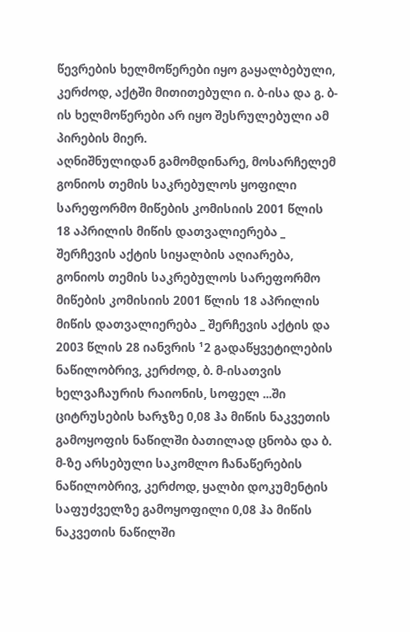წევრების ხელმოწერები იყო გაყალბებული, კერძოდ, აქტში მითითებული ი. ბ-ისა და გ. ბ-ის ხელმოწერები არ იყო შესრულებული ამ პირების მიერ.
აღნიშნულიდან გამომდინარე, მოსარჩელემ გონიოს თემის საკრებულოს ყოფილი სარეფორმო მიწების კომისიის 2001 წლის 18 აპრილის მიწის დათვალიერება _ შერჩევის აქტის სიყალბის აღიარება, გონიოს თემის საკრებულოს სარეფორმო მიწების კომისიის 2001 წლის 18 აპრილის მიწის დათვალიერება _ შერჩევის აქტის და 2003 წლის 28 იანვრის ¹2 გადაწყვეტილების ნაწილობრივ, კერძოდ, ბ. მ-ისათვის ხელვაჩაურის რაიონის, სოფელ ...ში ციტრუსების ხარჯზე 0,08 ჰა მიწის ნაკვეთის გამოყოფის ნაწილში ბათილად ცნობა და ბ. მ-ზე არსებული საკომლო ჩანაწერების ნაწილობრივ, კერძოდ, ყალბი დოკუმენტის საფუძველზე გამოყოფილი 0,08 ჰა მიწის ნაკვეთის ნაწილში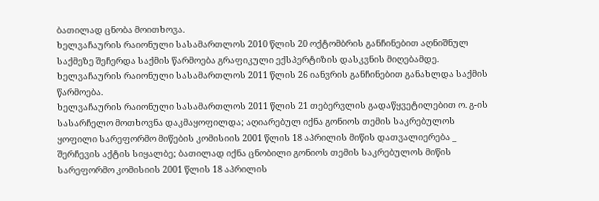ბათილად ცნობა მოითხოვა.
ხელვაჩაურის რაიონული სასამართლოს 2010 წლის 20 ოქტომბრის განჩინებით აღნიშნულ საქმეზე შეჩერდა საქმის წარმოება გრაფიკული ექსპერტიზის დასკვნის მიღებამდე.
ხელვაჩაურის რაიონული სასამართლოს 2011 წლის 26 იანვრის განჩინებით განახლდა საქმის წარმოება.
ხელვაჩაურის რაიონული სასამართლოს 2011 წლის 21 თებერვლის გადაწყვეტილებით ო. გ-ის სასარჩელო მოთხოვნა დაკმაყოფილდა; აღიარებულ იქნა გონიოს თემის საკრებულოს ყოფილი სარეფორმო მიწების კომისიის 2001 წლის 18 აპრილის მიწის დათვალიერება _ შერჩევის აქტის სიყალბე; ბათილად იქნა ცნობილი გონიოს თემის საკრებულოს მიწის სარეფორმო კომისიის 2001 წლის 18 აპრილის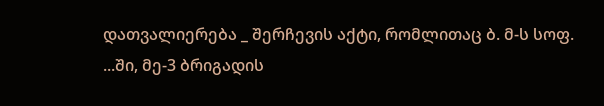დათვალიერება _ შერჩევის აქტი, რომლითაც ბ. მ-ს სოფ. ...ში, მე-3 ბრიგადის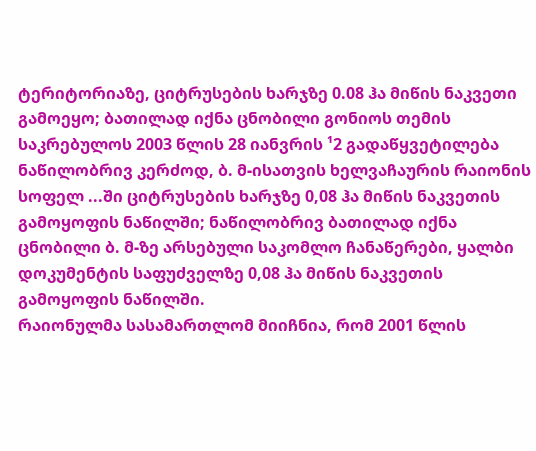ტერიტორიაზე, ციტრუსების ხარჯზე 0.08 ჰა მიწის ნაკვეთი გამოეყო; ბათილად იქნა ცნობილი გონიოს თემის საკრებულოს 2003 წლის 28 იანვრის ¹2 გადაწყვეტილება ნაწილობრივ კერძოდ, ბ. მ-ისათვის ხელვაჩაურის რაიონის სოფელ ...ში ციტრუსების ხარჯზე 0,08 ჰა მიწის ნაკვეთის გამოყოფის ნაწილში; ნაწილობრივ ბათილად იქნა ცნობილი ბ. მ-ზე არსებული საკომლო ჩანაწერები, ყალბი დოკუმენტის საფუძველზე 0,08 ჰა მიწის ნაკვეთის გამოყოფის ნაწილში.
რაიონულმა სასამართლომ მიიჩნია, რომ 2001 წლის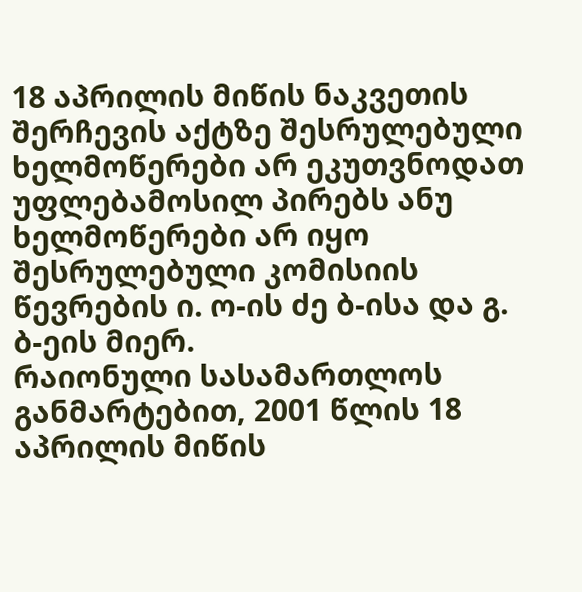18 აპრილის მიწის ნაკვეთის შერჩევის აქტზე შესრულებული ხელმოწერები არ ეკუთვნოდათ უფლებამოსილ პირებს ანუ ხელმოწერები არ იყო შესრულებული კომისიის წევრების ი. ო-ის ძე ბ-ისა და გ. ბ-ეის მიერ.
რაიონული სასამართლოს განმარტებით, 2001 წლის 18 აპრილის მიწის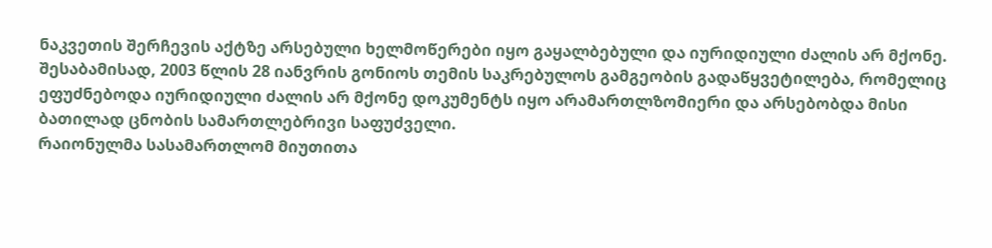ნაკვეთის შერჩევის აქტზე არსებული ხელმოწერები იყო გაყალბებული და იურიდიული ძალის არ მქონე. შესაბამისად, 2003 წლის 28 იანვრის გონიოს თემის საკრებულოს გამგეობის გადაწყვეტილება, რომელიც ეფუძნებოდა იურიდიული ძალის არ მქონე დოკუმენტს იყო არამართლზომიერი და არსებობდა მისი ბათილად ცნობის სამართლებრივი საფუძველი.
რაიონულმა სასამართლომ მიუთითა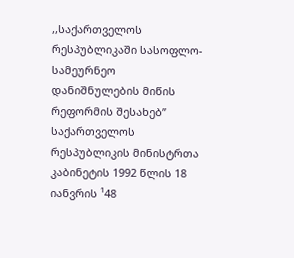,,საქართველოს რესპუბლიკაში სასოფლო-სამეურნეო დანიშნულების მიწის რეფორმის შესახებ’’ საქართველოს რესპუბლიკის მინისტრთა კაბინეტის 1992 წლის 18 იანვრის ¹48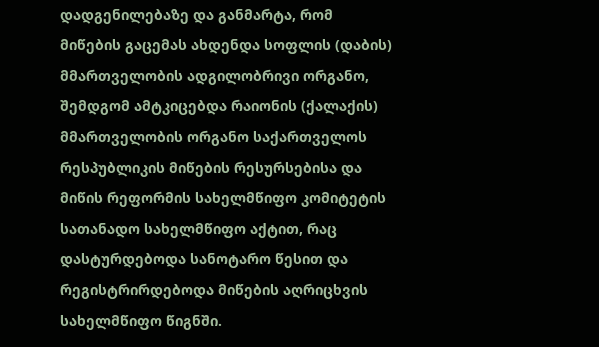დადგენილებაზე და განმარტა, რომ მიწების გაცემას ახდენდა სოფლის (დაბის) მმართველობის ადგილობრივი ორგანო, შემდგომ ამტკიცებდა რაიონის (ქალაქის) მმართველობის ორგანო საქართველოს რესპუბლიკის მიწების რესურსებისა და მიწის რეფორმის სახელმწიფო კომიტეტის სათანადო სახელმწიფო აქტით, რაც დასტურდებოდა სანოტარო წესით და რეგისტრირდებოდა მიწების აღრიცხვის სახელმწიფო წიგნში.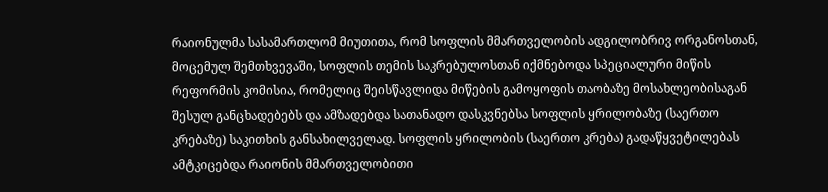რაიონულმა სასამართლომ მიუთითა, რომ სოფლის მმართველობის ადგილობრივ ორგანოსთან, მოცემულ შემთხვევაში, სოფლის თემის საკრებულოსთან იქმნებოდა სპეციალური მიწის რეფორმის კომისია, რომელიც შეისწავლიდა მიწების გამოყოფის თაობაზე მოსახლეობისაგან შესულ განცხადებებს და ამზადებდა სათანადო დასკვნებსა სოფლის ყრილობაზე (საერთო კრებაზე) საკითხის განსახილველად. სოფლის ყრილობის (საერთო კრება) გადაწყვეტილებას ამტკიცებდა რაიონის მმართველობითი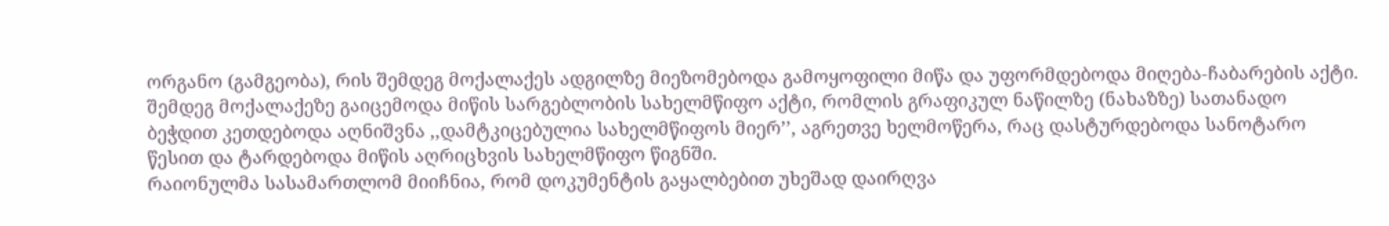ორგანო (გამგეობა), რის შემდეგ მოქალაქეს ადგილზე მიეზომებოდა გამოყოფილი მიწა და უფორმდებოდა მიღება-ჩაბარების აქტი. შემდეგ მოქალაქეზე გაიცემოდა მიწის სარგებლობის სახელმწიფო აქტი, რომლის გრაფიკულ ნაწილზე (ნახაზზე) სათანადო ბეჭდით კეთდებოდა აღნიშვნა ,,დამტკიცებულია სახელმწიფოს მიერ’’, აგრეთვე ხელმოწერა, რაც დასტურდებოდა სანოტარო წესით და ტარდებოდა მიწის აღრიცხვის სახელმწიფო წიგნში.
რაიონულმა სასამართლომ მიიჩნია, რომ დოკუმენტის გაყალბებით უხეშად დაირღვა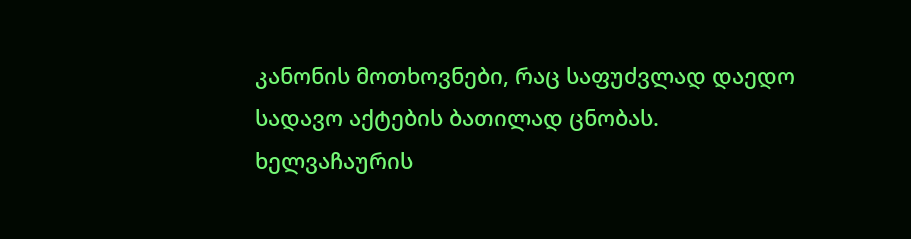კანონის მოთხოვნები, რაც საფუძვლად დაედო სადავო აქტების ბათილად ცნობას.
ხელვაჩაურის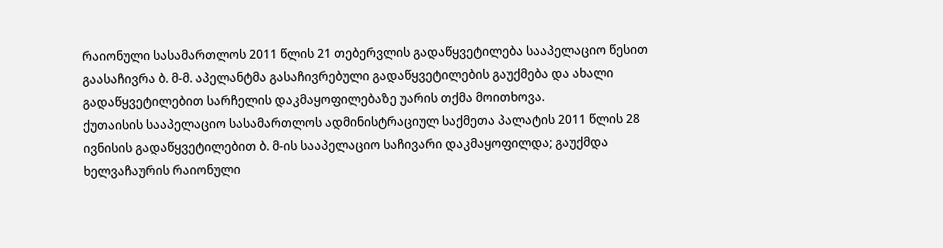რაიონული სასამართლოს 2011 წლის 21 თებერვლის გადაწყვეტილება სააპელაციო წესით გაასაჩივრა ბ. მ-მ. აპელანტმა გასაჩივრებული გადაწყვეტილების გაუქმება და ახალი გადაწყვეტილებით სარჩელის დაკმაყოფილებაზე უარის თქმა მოითხოვა.
ქუთაისის სააპელაციო სასამართლოს ადმინისტრაციულ საქმეთა პალატის 2011 წლის 28 ივნისის გადაწყვეტილებით ბ. მ-ის სააპელაციო საჩივარი დაკმაყოფილდა; გაუქმდა ხელვაჩაურის რაიონული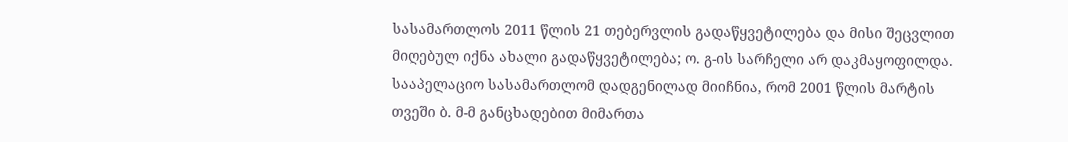სასამართლოს 2011 წლის 21 თებერვლის გადაწყვეტილება და მისი შეცვლით მიღებულ იქნა ახალი გადაწყვეტილება; ო. გ-ის სარჩელი არ დაკმაყოფილდა.
სააპელაციო სასამართლომ დადგენილად მიიჩნია, რომ 2001 წლის მარტის თვეში ბ. მ-მ განცხადებით მიმართა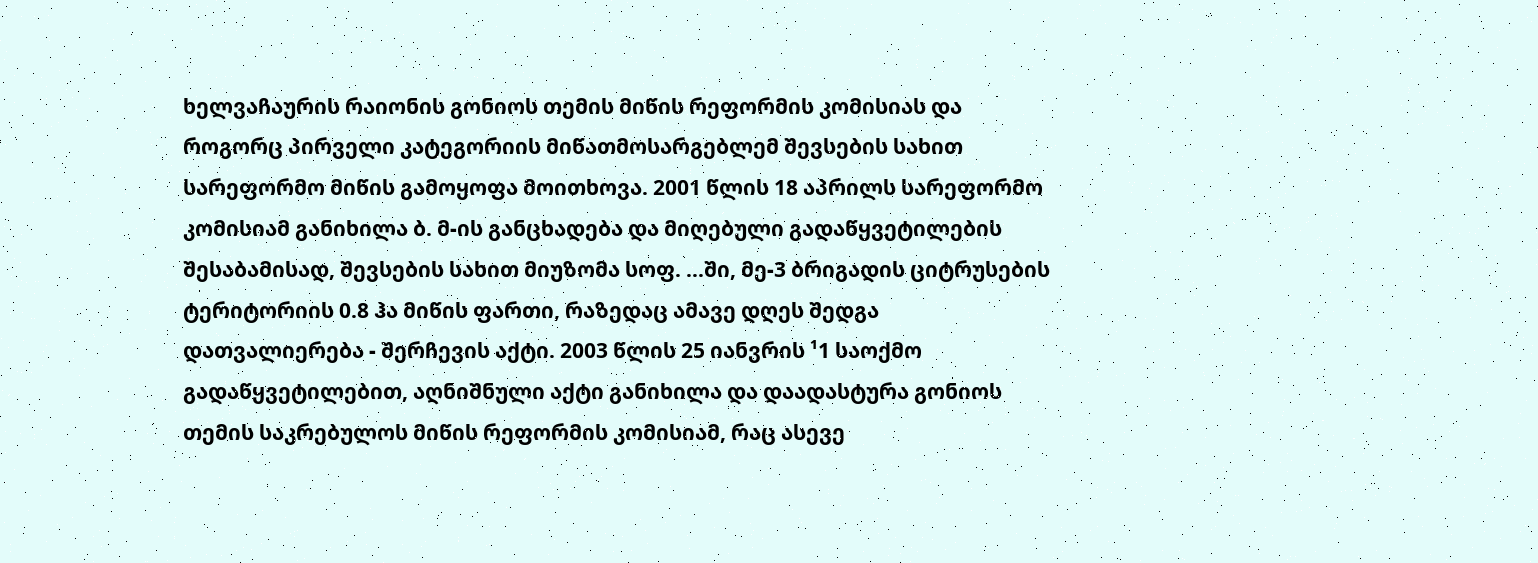ხელვაჩაურის რაიონის გონიოს თემის მიწის რეფორმის კომისიას და როგორც პირველი კატეგორიის მიწათმოსარგებლემ შევსების სახით სარეფორმო მიწის გამოყოფა მოითხოვა. 2001 წლის 18 აპრილს სარეფორმო კომისიამ განიხილა ბ. მ-ის განცხადება და მიღებული გადაწყვეტილების შესაბამისად, შევსების სახით მიუზომა სოფ. ...ში, მე-3 ბრიგადის ციტრუსების ტერიტორიის 0.8 ჰა მიწის ფართი, რაზედაც ამავე დღეს შედგა დათვალიერება - შერჩევის აქტი. 2003 წლის 25 იანვრის ¹1 საოქმო გადაწყვეტილებით, აღნიშნული აქტი განიხილა და დაადასტურა გონიოს თემის საკრებულოს მიწის რეფორმის კომისიამ, რაც ასევე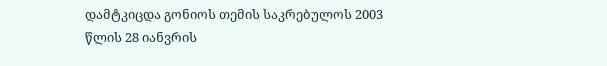დამტკიცდა გონიოს თემის საკრებულოს 2003 წლის 28 იანვრის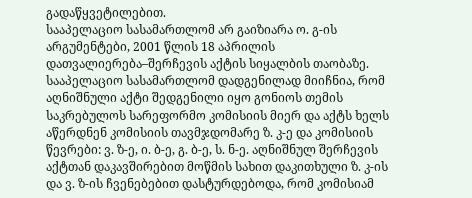გადაწყვეტილებით.
სააპელაციო სასამართლომ არ გაიზიარა ო. გ-ის არგუმენტები, 2001 წლის 18 აპრილის დათვალიერება–შერჩევის აქტის სიყალბის თაობაზე. სააპელაციო სასამართლომ დადგენილად მიიჩნია, რომ აღნიშნული აქტი შედგენილი იყო გონიოს თემის საკრებულოს სარეფორმო კომისიის მიერ და აქტს ხელს აწერდნენ კომისიის თავმჯდომარე ზ. კ-ე და კომისიის წევრები: ვ. ზ-ე, ი. ბ-ე, გ. ბ-ე, ს. ნ-ე. აღნიშნულ შერჩევის აქტთან დაკავშირებით მოწმის სახით დაკითხული ზ. კ-ის და ვ. ზ-ის ჩვენებებით დასტურდებოდა, რომ კომისიამ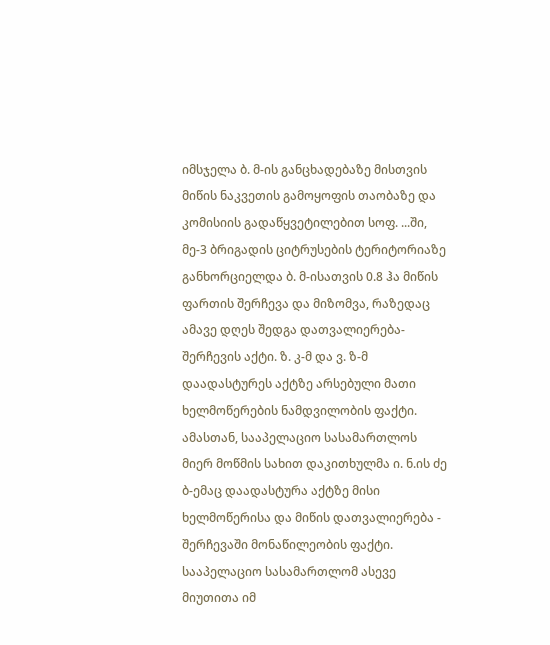იმსჯელა ბ. მ-ის განცხადებაზე მისთვის მიწის ნაკვეთის გამოყოფის თაობაზე და კომისიის გადაწყვეტილებით სოფ. ...ში, მე-3 ბრიგადის ციტრუსების ტერიტორიაზე განხორციელდა ბ. მ-ისათვის 0.8 ჰა მიწის ფართის შერჩევა და მიზომვა, რაზედაც ამავე დღეს შედგა დათვალიერება-შერჩევის აქტი. ზ. კ-მ და ვ. ზ-მ დაადასტურეს აქტზე არსებული მათი ხელმოწერების ნამდვილობის ფაქტი. ამასთან, სააპელაციო სასამართლოს მიერ მოწმის სახით დაკითხულმა ი. ნ.ის ძე ბ-ემაც დაადასტურა აქტზე მისი ხელმოწერისა და მიწის დათვალიერება - შერჩევაში მონაწილეობის ფაქტი.
სააპელაციო სასამართლომ ასევე მიუთითა იმ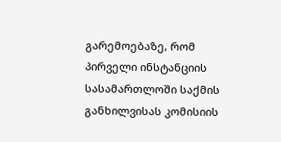გარემოებაზე, რომ პირველი ინსტანციის სასამართლოში საქმის განხილვისას კომისიის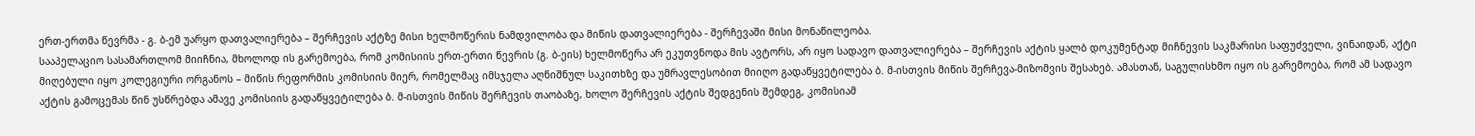ერთ-ერთმა წევრმა - გ. ბ-ემ უარყო დათვალიერება – შერჩევის აქტზე მისი ხელმოწერის ნამდვილობა და მიწის დათვალიერება - შერჩევაში მისი მონაწილეობა.
სააპელაციო სასამართლომ მიიჩნია, მხოლოდ ის გარემოება, რომ კომისიის ერთ-ერთი წევრის (გ. ბ-ეის) ხელმოწერა არ ეკუთვნოდა მის ავტორს, არ იყო სადავო დათვალიერება – შერჩევის აქტის ყალბ დოკუმენტად მიჩნევის საკმარისი საფუძველი, ვინაიდან, აქტი მიღებული იყო კოლეგიური ორგანოს – მიწის რეფორმის კომისიის მიერ, რომელმაც იმსჯელა აღნიშნულ საკითხზე და უმრავლესობით მიიღო გადაწყვეტილება ბ. მ-ისთვის მიწის შერჩევა-მიზომვის შესახებ. ამასთან, საგულისხმო იყო ის გარემოება, რომ ამ სადავო აქტის გამოცემას წინ უსწრებდა ამავე კომისიის გადაწყვეტილება ბ. მ-ისთვის მიწის შერჩევის თაობაზე, ხოლო შერჩევის აქტის შედგენის შემდეგ, კომისიამ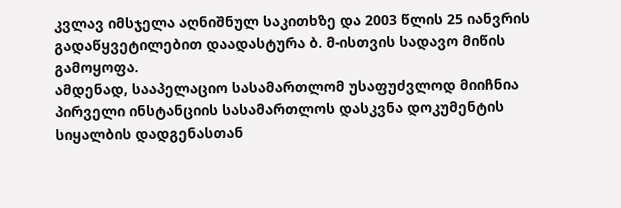კვლავ იმსჯელა აღნიშნულ საკითხზე და 2003 წლის 25 იანვრის გადაწყვეტილებით დაადასტურა ბ. მ-ისთვის სადავო მიწის გამოყოფა.
ამდენად, სააპელაციო სასამართლომ უსაფუძვლოდ მიიჩნია პირველი ინსტანციის სასამართლოს დასკვნა დოკუმენტის სიყალბის დადგენასთან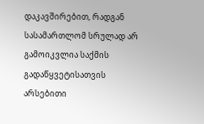დაკავშირებით, რადგან სასამართლომ სრულად არ გამოიკვლია საქმის გადაწყვეტისათვის არსებითი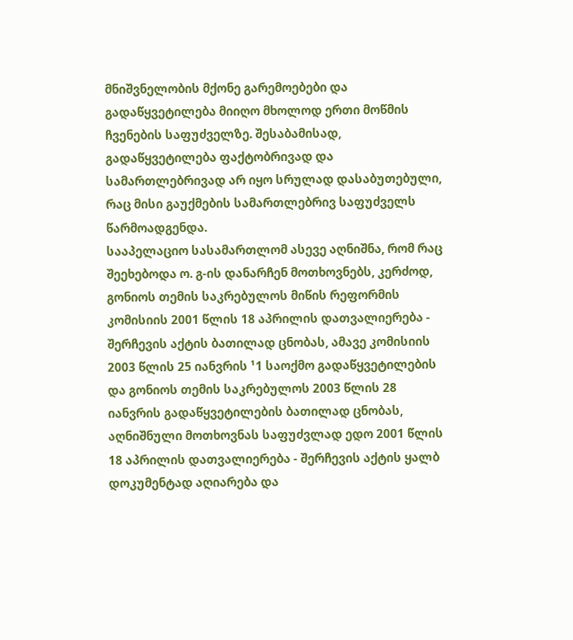მნიშვნელობის მქონე გარემოებები და გადაწყვეტილება მიიღო მხოლოდ ერთი მოწმის ჩვენების საფუძველზე. შესაბამისად, გადაწყვეტილება ფაქტობრივად და სამართლებრივად არ იყო სრულად დასაბუთებული, რაც მისი გაუქმების სამართლებრივ საფუძველს წარმოადგენდა.
სააპელაციო სასამართლომ ასევე აღნიშნა, რომ რაც შეეხებოდა ო. გ-ის დანარჩენ მოთხოვნებს, კერძოდ, გონიოს თემის საკრებულოს მიწის რეფორმის კომისიის 2001 წლის 18 აპრილის დათვალიერება - შერჩევის აქტის ბათილად ცნობას, ამავე კომისიის 2003 წლის 25 იანვრის ¹1 საოქმო გადაწყვეტილების და გონიოს თემის საკრებულოს 2003 წლის 28 იანვრის გადაწყვეტილების ბათილად ცნობას, აღნიშნული მოთხოვნას საფუძვლად ედო 2001 წლის 18 აპრილის დათვალიერება - შერჩევის აქტის ყალბ დოკუმენტად აღიარება და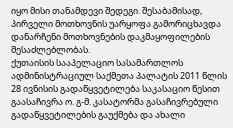იყო მისი თანამდევი შედეგი. შესაბამისად, პირველი მოთხოვნის უარყოფა გამორიცხავდა დანარჩენი მოთხოვნების დაკმაყოფილების შესაძლებლობას.
ქუთაისის სააპელაციო სასამართლოს ადმინისტრაციულ საქმეთა პალატის 2011 წლის 28 ივნისის გადაწყვეტილება საკასაციო წესით გაასაჩივრა ო. გ-მ. კასატორმა გასაჩივრებული გადაწყვეტილების გაუქმება და ახალი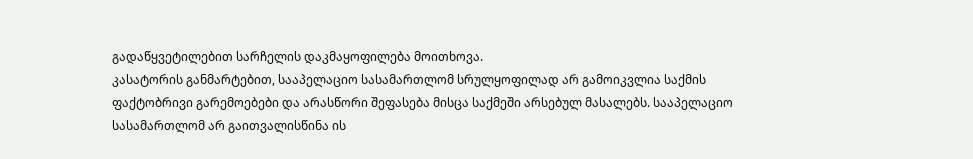გადაწყვეტილებით სარჩელის დაკმაყოფილება მოითხოვა.
კასატორის განმარტებით, სააპელაციო სასამართლომ სრულყოფილად არ გამოიკვლია საქმის ფაქტობრივი გარემოებები და არასწორი შეფასება მისცა საქმეში არსებულ მასალებს. სააპელაციო სასამართლომ არ გაითვალისწინა ის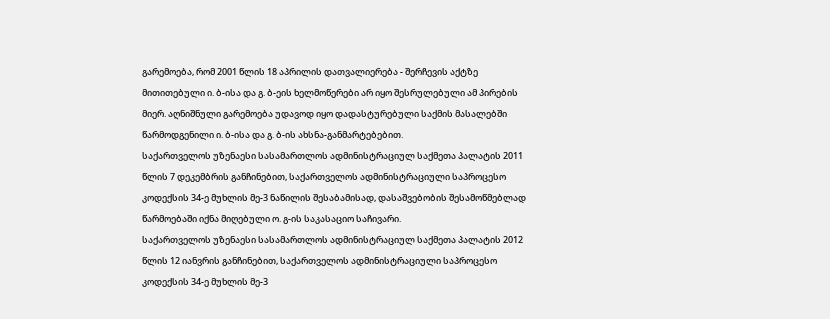გარემოება, რომ 2001 წლის 18 აპრილის დათვალიერება - შერჩევის აქტზე მითითებული ი. ბ-ისა და გ. ბ-ეის ხელმოწერები არ იყო შესრულებული ამ პირების მიერ. აღნიშნული გარემოება უდავოდ იყო დადასტურებული საქმის მასალებში წარმოდგენილი ი. ბ-ისა და გ. ბ-ის ახსნა-განმარტებებით.
საქართველოს უზენაესი სასამართლოს ადმინისტრაციულ საქმეთა პალატის 2011 წლის 7 დეკემბრის განჩინებით, საქართველოს ადმინისტრაციული საპროცესო კოდექსის 34-ე მუხლის მე-3 ნაწილის შესაბამისად, დასაშვებობის შესამოწმებლად წარმოებაში იქნა მიღებული ო. გ-ის საკასაციო საჩივარი.
საქართველოს უზენაესი სასამართლოს ადმინისტრაციულ საქმეთა პალატის 2012 წლის 12 იანვრის განჩინებით, საქართველოს ადმინისტრაციული საპროცესო კოდექსის 34-ე მუხლის მე-3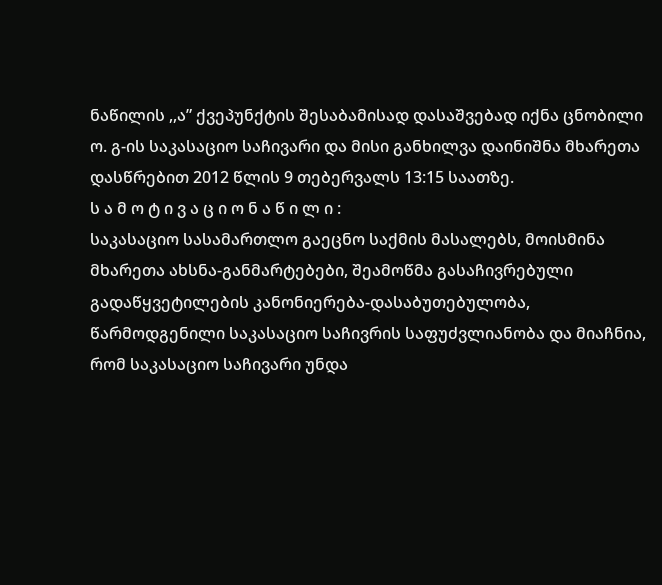ნაწილის ,,ა” ქვეპუნქტის შესაბამისად დასაშვებად იქნა ცნობილი ო. გ-ის საკასაციო საჩივარი და მისი განხილვა დაინიშნა მხარეთა დასწრებით 2012 წლის 9 თებერვალს 13:15 საათზე.
ს ა მ ო ტ ი ვ ა ც ი ო ნ ა წ ი ლ ი :
საკასაციო სასამართლო გაეცნო საქმის მასალებს, მოისმინა მხარეთა ახსნა-განმარტებები, შეამოწმა გასაჩივრებული გადაწყვეტილების კანონიერება-დასაბუთებულობა, წარმოდგენილი საკასაციო საჩივრის საფუძვლიანობა და მიაჩნია, რომ საკასაციო საჩივარი უნდა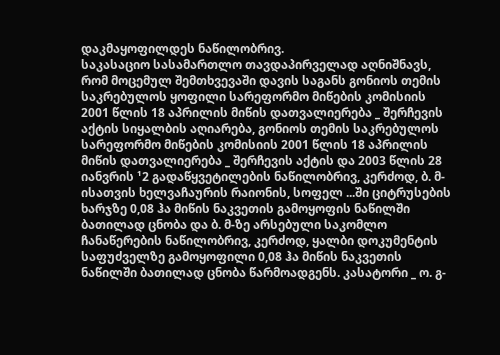დაკმაყოფილდეს ნაწილობრივ.
საკასაციო სასამართლო თავდაპირველად აღნიშნავს, რომ მოცემულ შემთხვევაში დავის საგანს გონიოს თემის საკრებულოს ყოფილი სარეფორმო მიწების კომისიის 2001 წლის 18 აპრილის მიწის დათვალიერება _ შერჩევის აქტის სიყალბის აღიარება, გონიოს თემის საკრებულოს სარეფორმო მიწების კომისიის 2001 წლის 18 აპრილის მიწის დათვალიერება _ შერჩევის აქტის და 2003 წლის 28 იანვრის ¹2 გადაწყვეტილების ნაწილობრივ, კერძოდ, ბ. მ-ისათვის ხელვაჩაურის რაიონის, სოფელ ...ში ციტრუსების ხარჯზე 0,08 ჰა მიწის ნაკვეთის გამოყოფის ნაწილში ბათილად ცნობა და ბ. მ-ზე არსებული საკომლო ჩანაწერების ნაწილობრივ, კერძოდ, ყალბი დოკუმენტის საფუძველზე გამოყოფილი 0,08 ჰა მიწის ნაკვეთის ნაწილში ბათილად ცნობა წარმოადგენს. კასატორი _ ო. გ-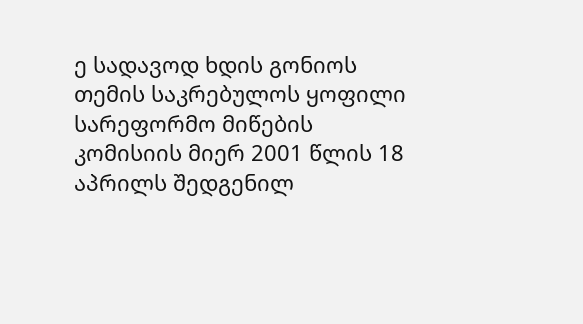ე სადავოდ ხდის გონიოს თემის საკრებულოს ყოფილი სარეფორმო მიწების კომისიის მიერ 2001 წლის 18 აპრილს შედგენილ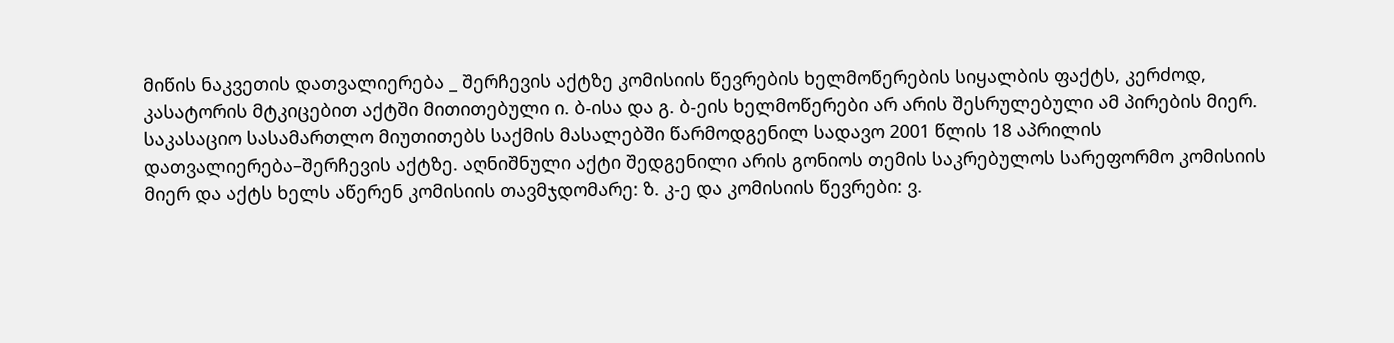მიწის ნაკვეთის დათვალიერება _ შერჩევის აქტზე კომისიის წევრების ხელმოწერების სიყალბის ფაქტს, კერძოდ, კასატორის მტკიცებით აქტში მითითებული ი. ბ-ისა და გ. ბ-ეის ხელმოწერები არ არის შესრულებული ამ პირების მიერ.
საკასაციო სასამართლო მიუთითებს საქმის მასალებში წარმოდგენილ სადავო 2001 წლის 18 აპრილის დათვალიერება–შერჩევის აქტზე. აღნიშნული აქტი შედგენილი არის გონიოს თემის საკრებულოს სარეფორმო კომისიის მიერ და აქტს ხელს აწერენ კომისიის თავმჯდომარე: ზ. კ-ე და კომისიის წევრები: ვ.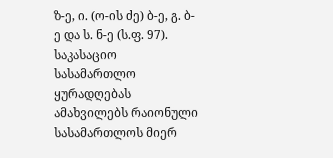ზ-ე, ი. (ო-ის ძე) ბ-ე, გ. ბ-ე და ს. ნ-ე (ს.ფ. 97).
საკასაციო სასამართლო ყურადღებას ამახვილებს რაიონული სასამართლოს მიერ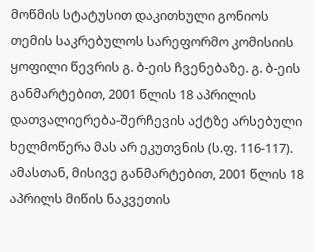მოწმის სტატუსით დაკითხული გონიოს თემის საკრებულოს სარეფორმო კომისიის ყოფილი წევრის გ. ბ-ეის ჩვენებაზე. გ. ბ-ეის განმარტებით, 2001 წლის 18 აპრილის დათვალიერება-შერჩევის აქტზე არსებული ხელმოწერა მას არ ეკუთვნის (ს.ფ. 116-117). ამასთან, მისივე განმარტებით, 2001 წლის 18 აპრილს მიწის ნაკვეთის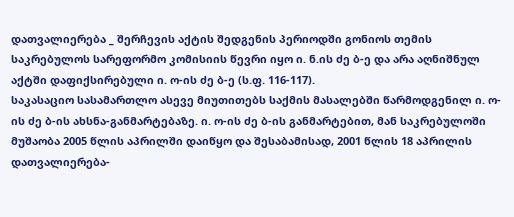დათვალიერება _ შერჩევის აქტის შედგენის პერიოდში გონიოს თემის საკრებულოს სარეფორმო კომისიის წევრი იყო ი. ნ.ის ძე ბ-ე და არა აღნიშნულ აქტში დაფიქსირებული ი. ო-ის ძე ბ-ე (ს.ფ. 116-117).
საკასაციო სასამართლო ასევე მიუთითებს საქმის მასალებში წარმოდგენილ ი. ო-ის ძე ბ-ის ახსნა-განმარტებაზე. ი. ო-ის ძე ბ-ის განმარტებით, მან საკრებულოში მუშაობა 2005 წლის აპრილში დაიწყო და შესაბამისად, 2001 წლის 18 აპრილის დათვალიერება-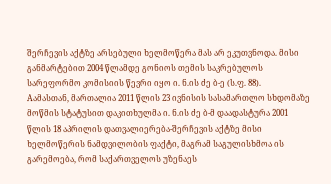შერჩევის აქტზე არსებული ხელმოწერა მას არ ეკუთვნოდა. მისი განმარტებით 2004 წლამდე გონიოს თემის საკრებულოს სარეფორმო კომისიის წევრი იყო ი. ნ.ის ძე ბ-ე (ს.ფ. 88).
Aამასთან, მართალია 2011 წლის 23 ივნისის სასამართლო სხდომაზე მოწმის სტატუსით დაკითხულმა ი. ნ.ის ძე ბ-მ დაადასტურა 2001 წლის 18 აპრილის დათვალიერება-შერჩევის აქტზე მისი ხელმოწერის ნამდვილობის ფაქტი, მაგრამ საგულისხმოა ის გარემოება, რომ საქართველოს უზენაეს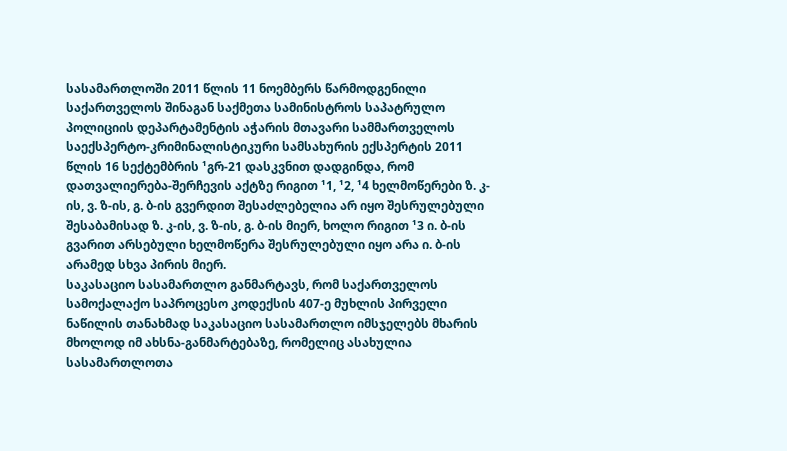სასამართლოში 2011 წლის 11 ნოემბერს წარმოდგენილი საქართველოს შინაგან საქმეთა სამინისტროს საპატრულო პოლიციის დეპარტამენტის აჭარის მთავარი სამმართველოს საექსპერტო-კრიმინალისტიკური სამსახურის ექსპერტის 2011 წლის 16 სექტემბრის ¹გრ-21 დასკვნით დადგინდა, რომ დათვალიერება-შერჩევის აქტზე რიგით ¹1, ¹2, ¹4 ხელმოწერები ზ. კ-ის, ვ. ზ-ის, გ. ბ-ის გვერდით შესაძლებელია არ იყო შესრულებული შესაბამისად ზ. კ-ის, ვ. ზ-ის, გ. ბ-ის მიერ, ხოლო რიგით ¹3 ი. ბ-ის გვარით არსებული ხელმოწერა შესრულებული იყო არა ი. ბ-ის არამედ სხვა პირის მიერ.
საკასაციო სასამართლო განმარტავს, რომ საქართველოს სამოქალაქო საპროცესო კოდექსის 407-ე მუხლის პირველი ნაწილის თანახმად საკასაციო სასამართლო იმსჯელებს მხარის მხოლოდ იმ ახსნა-განმარტებაზე, რომელიც ასახულია სასამართლოთა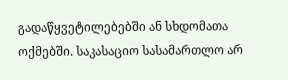გადაწყვეტილებებში ან სხდომათა ოქმებში. საკასაციო სასამართლო არ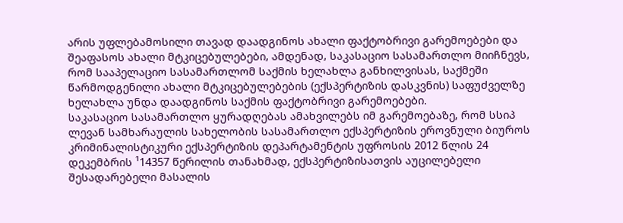არის უფლებამოსილი თავად დაადგინოს ახალი ფაქტობრივი გარემოებები და შეაფასოს ახალი მტკიცებულებები, ამდენად, საკასაციო სასამართლო მიიჩნევს, რომ სააპელაციო სასამართლომ საქმის ხელახლა განხილვისას, საქმეში წარმოდგენილი ახალი მტკიცებულებების (ექსპერტიზის დასკვნის) საფუძველზე ხელახლა უნდა დაადგინოს საქმის ფაქტობრივი გარემოებები.
საკასაციო სასამართლო ყურადღებას ამახვილებს იმ გარემოებაზე, რომ სსიპ ლევან სამხარაულის სახელობის სასამართლო ექსპერტიზის ეროვნული ბიუროს კრიმინალისტიკური ექსპერტიზის დეპარტამენტის უფროსის 2012 წლის 24 დეკემბრის ¹14357 წერილის თანახმად, ექსპერტიზისათვის აუცილებელი შესადარებელი მასალის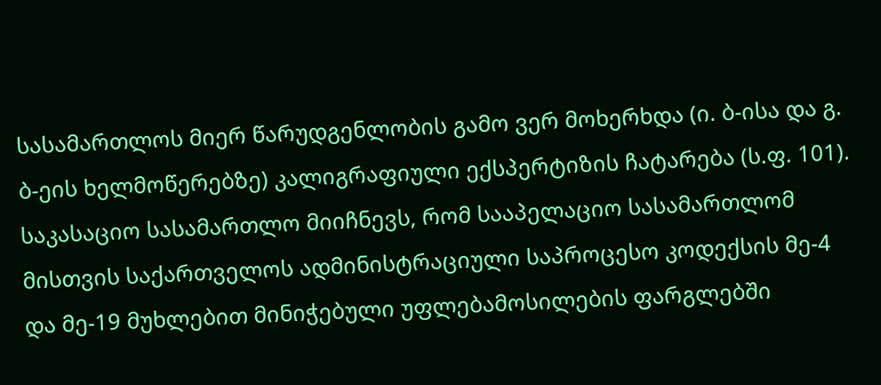სასამართლოს მიერ წარუდგენლობის გამო ვერ მოხერხდა (ი. ბ-ისა და გ. ბ-ეის ხელმოწერებზე) კალიგრაფიული ექსპერტიზის ჩატარება (ს.ფ. 101).
საკასაციო სასამართლო მიიჩნევს, რომ სააპელაციო სასამართლომ მისთვის საქართველოს ადმინისტრაციული საპროცესო კოდექსის მე-4 და მე-19 მუხლებით მინიჭებული უფლებამოსილების ფარგლებში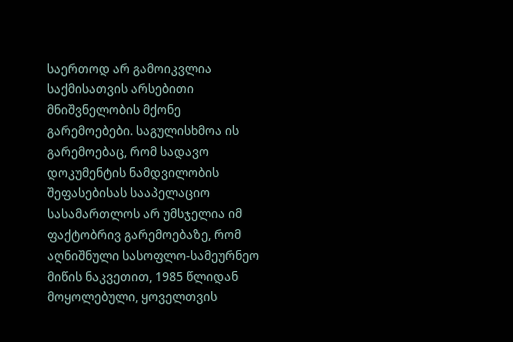საერთოდ არ გამოიკვლია საქმისათვის არსებითი მნიშვნელობის მქონე გარემოებები. საგულისხმოა ის გარემოებაც, რომ სადავო დოკუმენტის ნამდვილობის შეფასებისას სააპელაციო სასამართლოს არ უმსჯელია იმ ფაქტობრივ გარემოებაზე, რომ აღნიშნული სასოფლო-სამეურნეო მიწის ნაკვეთით, 1985 წლიდან მოყოლებული, ყოველთვის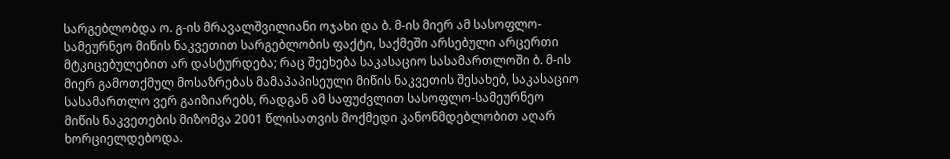სარგებლობდა ო. გ-ის მრავალშვილიანი ოჯახი და ბ. მ-ის მიერ ამ სასოფლო-სამეურნეო მიწის ნაკვეთით სარგებლობის ფაქტი, საქმეში არსებული არცერთი მტკიცებულებით არ დასტურდება; რაც შეეხება საკასაციო სასამართლოში ბ. მ-ის მიერ გამოთქმულ მოსაზრებას მამაპაპისეული მიწის ნაკვეთის შესახებ, საკასაციო სასამართლო ვერ გაიზიარებს, რადგან ამ საფუძვლით სასოფლო-სამეურნეო მიწის ნაკვეთების მიზომვა 2001 წლისათვის მოქმედი კანონმდებლობით აღარ ხორციელდებოდა.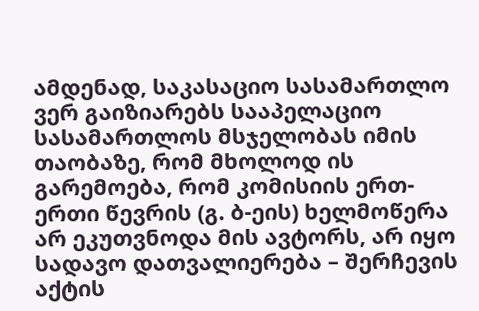ამდენად, საკასაციო სასამართლო ვერ გაიზიარებს სააპელაციო სასამართლოს მსჯელობას იმის თაობაზე, რომ მხოლოდ ის გარემოება, რომ კომისიის ერთ-ერთი წევრის (გ. ბ-ეის) ხელმოწერა არ ეკუთვნოდა მის ავტორს, არ იყო სადავო დათვალიერება – შერჩევის აქტის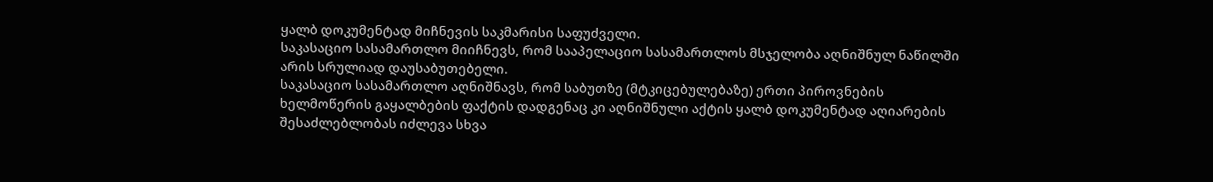ყალბ დოკუმენტად მიჩნევის საკმარისი საფუძველი.
საკასაციო სასამართლო მიიჩნევს, რომ სააპელაციო სასამართლოს მსჯელობა აღნიშნულ ნაწილში არის სრულიად დაუსაბუთებელი.
საკასაციო სასამართლო აღნიშნავს, რომ საბუთზე (მტკიცებულებაზე) ერთი პიროვნების ხელმოწერის გაყალბების ფაქტის დადგენაც კი აღნიშნული აქტის ყალბ დოკუმენტად აღიარების შესაძლებლობას იძლევა სხვა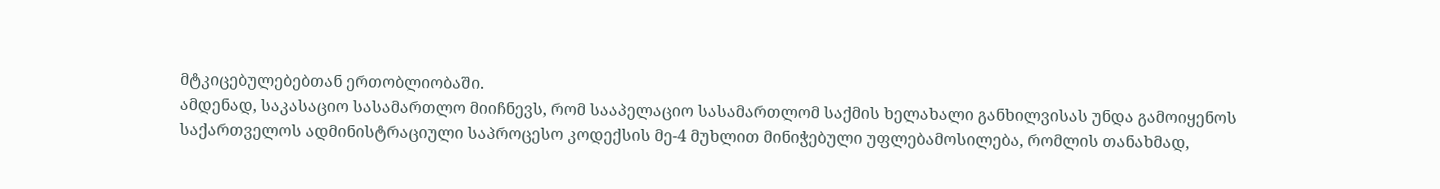მტკიცებულებებთან ერთობლიობაში.
ამდენად, საკასაციო სასამართლო მიიჩნევს, რომ სააპელაციო სასამართლომ საქმის ხელახალი განხილვისას უნდა გამოიყენოს საქართველოს ადმინისტრაციული საპროცესო კოდექსის მე-4 მუხლით მინიჭებული უფლებამოსილება, რომლის თანახმად,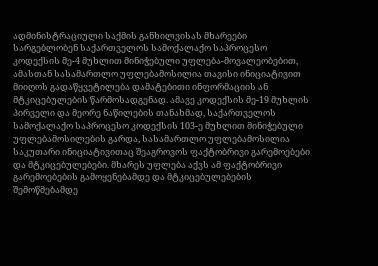ადმინისტრაციული საქმის განხილვისას მხარეები სარგებლობენ საქართველოს სამოქალაქო საპროცესო კოდექსის მე-4 მუხლით მინიჭებული უფლება-მოვალეობებით, ამასთან სასამართლო უფლებამოსილია თავისი ინიციატივით მიიღოს გადაწყვეტილება დამატებითი ინფორმაციის ან მტკიცებულების წარმოსადგენად. ამავე კოდექსის მე-19 მუხლის პირველი და მეორე ნაწილების თანახმად, საქართველოს სამოქალაქო საპროცესო კოდექსის 103-ე მუხლით მინიჭებული უფლებამოსილების გარდა, სასამართლო უფლებამოსილია საკუთარი ინიციატივითაც შეაგროვოს ფაქტობრივი გარემოებები და მტკიცებულებები. მხარეს უფლება აქვს ამ ფაქტობრივი გარემოებების გამოყენებამდე და მტკიცებულებების შემოწმებამდე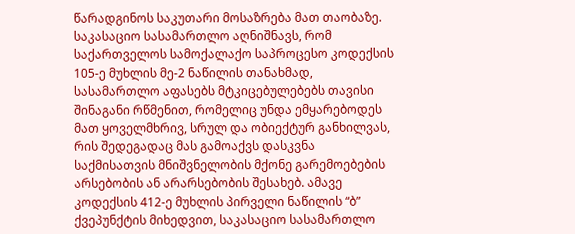წარადგინოს საკუთარი მოსაზრება მათ თაობაზე.
საკასაციო სასამართლო აღნიშნავს, რომ საქართველოს სამოქალაქო საპროცესო კოდექსის 105-ე მუხლის მე-2 ნაწილის თანახმად, სასამართლო აფასებს მტკიცებულებებს თავისი შინაგანი რწმენით, რომელიც უნდა ემყარებოდეს მათ ყოველმხრივ, სრულ და ობიექტურ განხილვას, რის შედეგადაც მას გამოაქვს დასკვნა საქმისათვის მნიშვნელობის მქონე გარემოებების არსებობის ან არარსებობის შესახებ. ამავე კოდექსის 412-ე მუხლის პირველი ნაწილის “ბ” ქვეპუნქტის მიხედვით, საკასაციო სასამართლო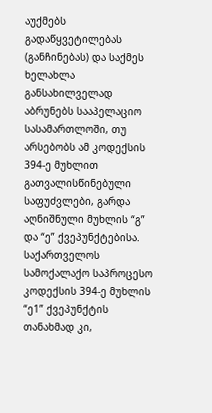აუქმებს გადაწყვეტილებას (განჩინებას) და საქმეს ხელახლა განსახილველად აბრუნებს სააპელაციო სასამართლოში, თუ არსებობს ამ კოდექსის 394-ე მუხლით გათვალისწინებული საფუძვლები, გარდა აღნიშნული მუხლის “გ” და “ე” ქვეპუნქტებისა. საქართველოს სამოქალაქო საპროცესო კოდექსის 394-ე მუხლის “ე1” ქვეპუნქტის თანახმად კი,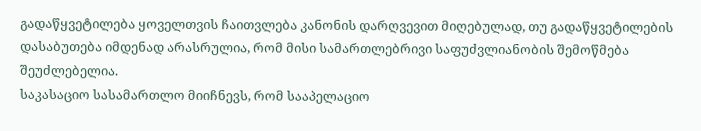გადაწყვეტილება ყოველთვის ჩაითვლება კანონის დარღვევით მიღებულად, თუ გადაწყვეტილების დასაბუთება იმდენად არასრულია, რომ მისი სამართლებრივი საფუძვლიანობის შემოწმება შეუძლებელია.
საკასაციო სასამართლო მიიჩნევს, რომ სააპელაციო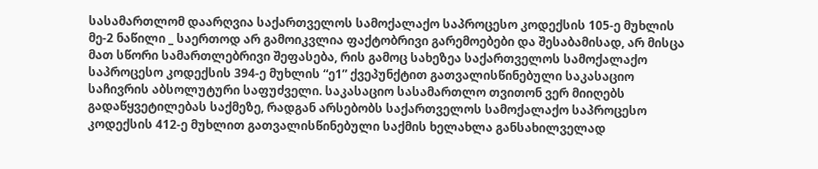სასამართლომ დაარღვია საქართველოს სამოქალაქო საპროცესო კოდექსის 105-ე მუხლის მე-2 ნაწილი _ საერთოდ არ გამოიკვლია ფაქტობრივი გარემოებები და შესაბამისად, არ მისცა მათ სწორი სამართლებრივი შეფასება, რის გამოც სახეზეა საქართველოს სამოქალაქო საპროცესო კოდექსის 394-ე მუხლის “ე1” ქვეპუნქტით გათვალისწინებული საკასაციო საჩივრის აბსოლუტური საფუძველი. საკასაციო სასამართლო თვითონ ვერ მიიღებს გადაწყვეტილებას საქმეზე, რადგან არსებობს საქართველოს სამოქალაქო საპროცესო კოდექსის 412-ე მუხლით გათვალისწინებული საქმის ხელახლა განსახილველად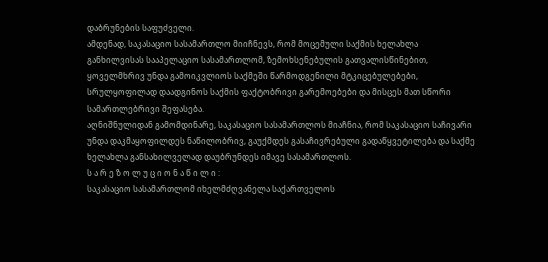დაბრუნების საფუძველი.
ამდენად, საკასაციო სასამართლო მიიჩნევს, რომ მოცემული საქმის ხელახლა განხილვისას სააპელაციო სასამართლომ, ზემოხსენებულის გათვალისწინებით, ყოველმხრივ უნდა გამოიკვლიოს საქმეში წარმოდგენილი მტკიცებულებები, სრულყოფილად დაადგინოს საქმის ფაქტობრივი გარემოებები და მისცეს მათ სწორი სამართლებრივი შეფასება.
აღნიშნულიდან გამომდინარე, საკასაციო სასამართლოს მიაჩნია, რომ საკასაციო საჩივარი უნდა დაკმაყოფილდეს ნაწილობრივ, გაუქმდეს გასაჩივრებული გადაწყვეტილება და საქმე ხელახლა განსახილველად დაუბრუნდეს იმავე სასამართლოს.
ს ა რ ე ზ ო ლ უ ც ი ო ნ ა წ ი ლ ი :
საკასაციო სასამართლომ იხელმძღვანელა საქართველოს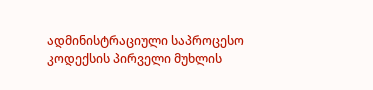ადმინისტრაციული საპროცესო კოდექსის პირველი მუხლის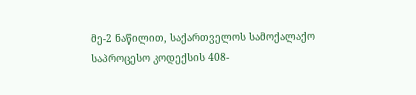მე-2 ნაწილით, საქართველოს სამოქალაქო საპროცესო კოდექსის 408-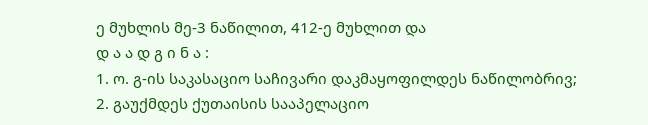ე მუხლის მე-3 ნაწილით, 412-ე მუხლით და
დ ა ა დ გ ი ნ ა :
1. ო. გ-ის საკასაციო საჩივარი დაკმაყოფილდეს ნაწილობრივ;
2. გაუქმდეს ქუთაისის სააპელაციო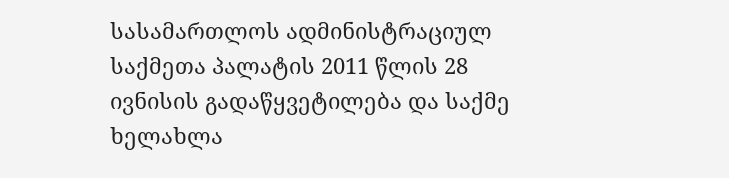სასამართლოს ადმინისტრაციულ საქმეთა პალატის 2011 წლის 28 ივნისის გადაწყვეტილება და საქმე ხელახლა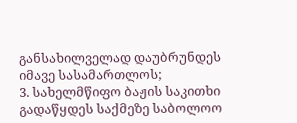განსახილველად დაუბრუნდეს იმავე სასამართლოს;
3. სახელმწიფო ბაჟის საკითხი გადაწყდეს საქმეზე საბოლოო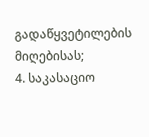გადაწყვეტილების მიღებისას;
4. საკასაციო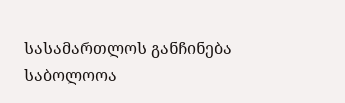სასამართლოს განჩინება საბოლოოა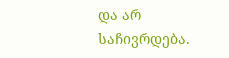და არ საჩივრდება.